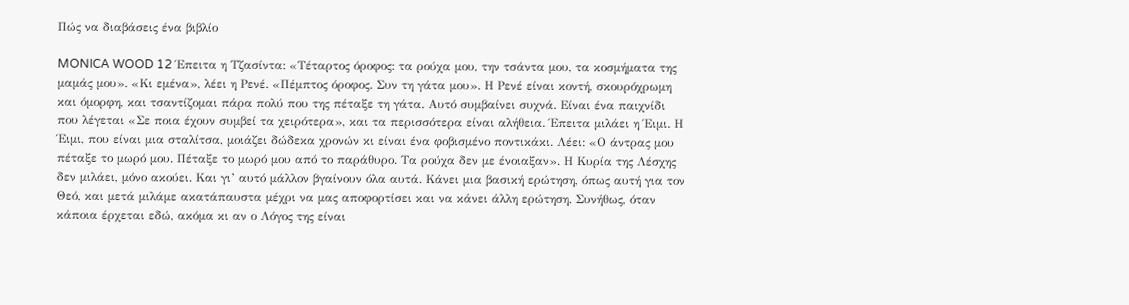Πώς να διαβάσεις ένα βιβλίο

MONICA WOOD 12 Έπειτα η Τζασίντα: «Τέταρτος όροφος: τα ρούχα μου, την τσάντα μου, τα κοσμήματα της μαμάς μου». «Κι εμένα», λέει η Ρενέ. «Πέμπτος όροφος. Συν τη γάτα μου». Η Ρενέ είναι κοντή, σκουρόχρωμη και όμορφη, και τσαντίζομαι πάρα πολύ που της πέταξε τη γάτα. Αυτό συμβαίνει συχνά. Είναι ένα παιχνίδι που λέγεται «Σε ποια έχουν συμβεί τα χειρότερα», και τα περισσότερα είναι αλήθεια. Έπειτα μιλάει η Έιμι. Η Έιμι, που είναι μια σταλίτσα, μοιάζει δώδεκα χρονών κι είναι ένα φοβισμένο ποντικάκι. Λέει: «Ο άντρας μου πέταξε το μωρό μου. Πέταξε το μωρό μου από το παράθυρο. Τα ρούχα δεν με ένοιαξαν». Η Κυρία της Λέσχης δεν μιλάει, μόνο ακούει. Και γι’ αυτό μάλλον βγαίνουν όλα αυτά. Κάνει μια βασική ερώτηση, όπως αυτή για τον Θεό, και μετά μιλάμε ακατάπαυστα μέχρι να μας αποφορτίσει και να κάνει άλλη ερώτηση. Συνήθως, όταν κάποια έρχεται εδώ, ακόμα κι αν ο Λόγος της είναι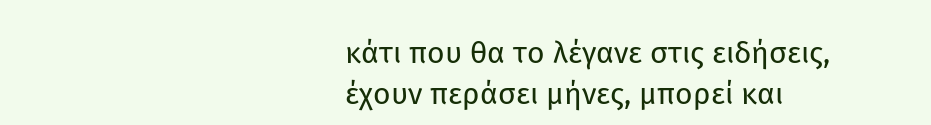κάτι που θα το λέγανε στις ειδήσεις, έχουν περάσει μήνες, μπορεί και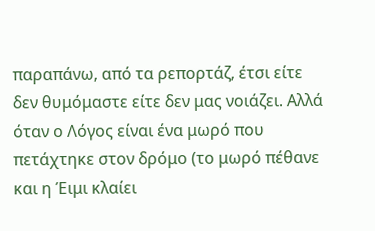παραπάνω, από τα ρεπορτάζ, έτσι είτε δεν θυμόμαστε είτε δεν μας νοιάζει. Αλλά όταν ο Λόγος είναι ένα μωρό που πετάχτηκε στον δρόμο (το μωρό πέθανε και η Έιμι κλαίει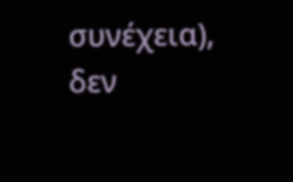συνέχεια), δεν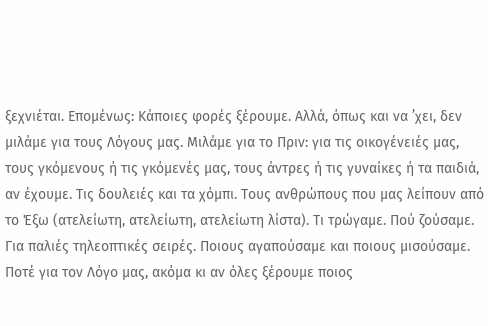ξεχνιέται. Επομένως: Κάποιες φορές ξέρουμε. Αλλά, όπως και να ’χει, δεν μιλάμε για τους Λόγους μας. Μιλάμε για το Πριν: για τις οικογένειές μας, τους γκόμενους ή τις γκόμενές μας, τους άντρες ή τις γυναίκες ή τα παιδιά, αν έχουμε. Τις δουλειές και τα χόμπι. Τους ανθρώπους που μας λείπουν από το Έξω (ατελείωτη, ατελείωτη, ατελείωτη λίστα). Τι τρώγαμε. Πού ζούσαμε. Για παλιές τηλεοπτικές σειρές. Ποιους αγαπούσαμε και ποιους μισούσαμε. Ποτέ για τον Λόγο μας, ακόμα κι αν όλες ξέρουμε ποιος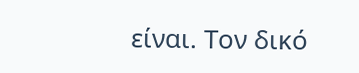είναι. Τον δικό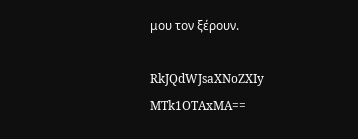μου τον ξέρουν.

RkJQdWJsaXNoZXIy MTk1OTAxMA==